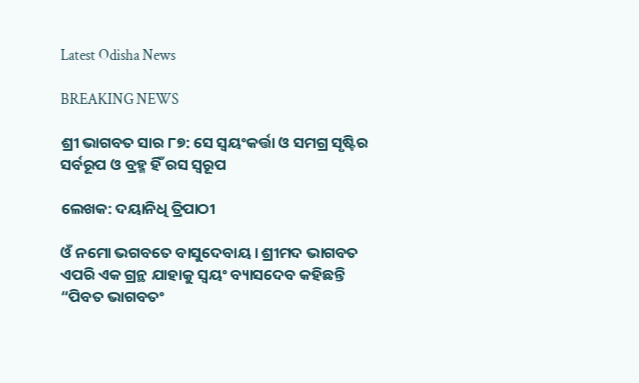Latest Odisha News

BREAKING NEWS

ଶ୍ରୀ ଭାଗବତ ସାର ୮୭: ସେ ସ୍ୱୟଂକର୍ତ୍ତା ଓ ସମଗ୍ର ସୃଷ୍ଟିର ସର୍ବରୂପ ଓ ବ୍ରହ୍ମ ହିଁ ରସ ସ୍ୱରୂପ

ଲେଖକ: ଦୟାନିଧି ତ୍ରିପାଠୀ

ଓଁ ନମୋ ଭଗବତେ ବାସୁଦେବାୟ। ଶ୍ରୀମଦ ଭାଗବତ ଏପରି ଏକ ଗ୍ରନ୍ଥ ଯାହାକୁ ସ୍ୱୟଂ ବ୍ୟାସଦେବ କହିଛନ୍ତି “ପିବତ ଭାଗବତଂ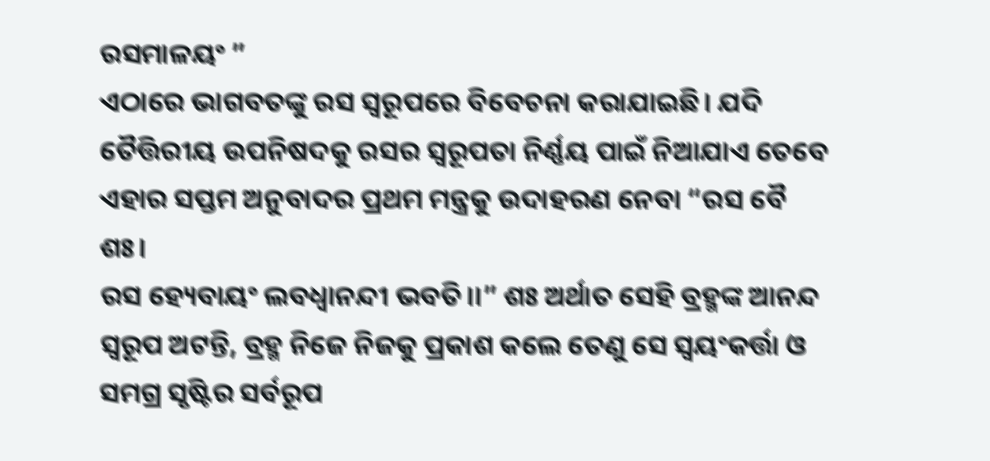ରସମାଳୟଂ ”
ଏଠାରେ ଭାଗବତଙ୍କୁ ରସ ସ୍ୱରୂପରେ ବିବେଚନା କରାଯାଇଛି। ଯଦି ତୈତ୍ତିରୀୟ ଉପନିଷଦକୁ ରସର ସ୍ୱରୂପତା ନିର୍ଣ୍ଣୟ ପାଇଁ ନିଆଯାଏ ତେବେ ଏହାର ସପ୍ତମ ଅନୁବାଦର ପ୍ରଥମ ମନ୍ତ୍ରକୁ ଉଦାହରଣ ନେବା “ରସ ବୈ ଶଃ।
ରସ ହ୍ୟେବାୟଂ ଲବଧ୍ୱାନନ୍ଦୀ ଭବତି।।” ଶଃ ଅର୍ଥାତ ସେହି ବ୍ରହ୍ମଙ୍କ ଆନନ୍ଦ ସ୍ୱରୂପ ଅଟନ୍ତି, ବ୍ରହ୍ମ ନିଜେ ନିଜକୁ ପ୍ରକାଶ କଲେ ତେଣୁ ସେ ସ୍ୱୟଂକର୍ତ୍ତା ଓ ସମଗ୍ର ସୃଷ୍ଟିର ସର୍ବରୂପ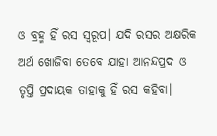ଓ ବ୍ରହ୍ମ ହିଁ ରସ ସ୍ୱରୂପ। ଯଦି ରସର ଅକ୍ଷରିକ ଅର୍ଥ ଖୋଜିବା ତେବେ ଯାହା ଆନନ୍ଦପ୍ରଦ ଓ ତୃପ୍ତି ପ୍ରଦାୟକ ତାହାକୁ ହିଁ ରସ କହିବା।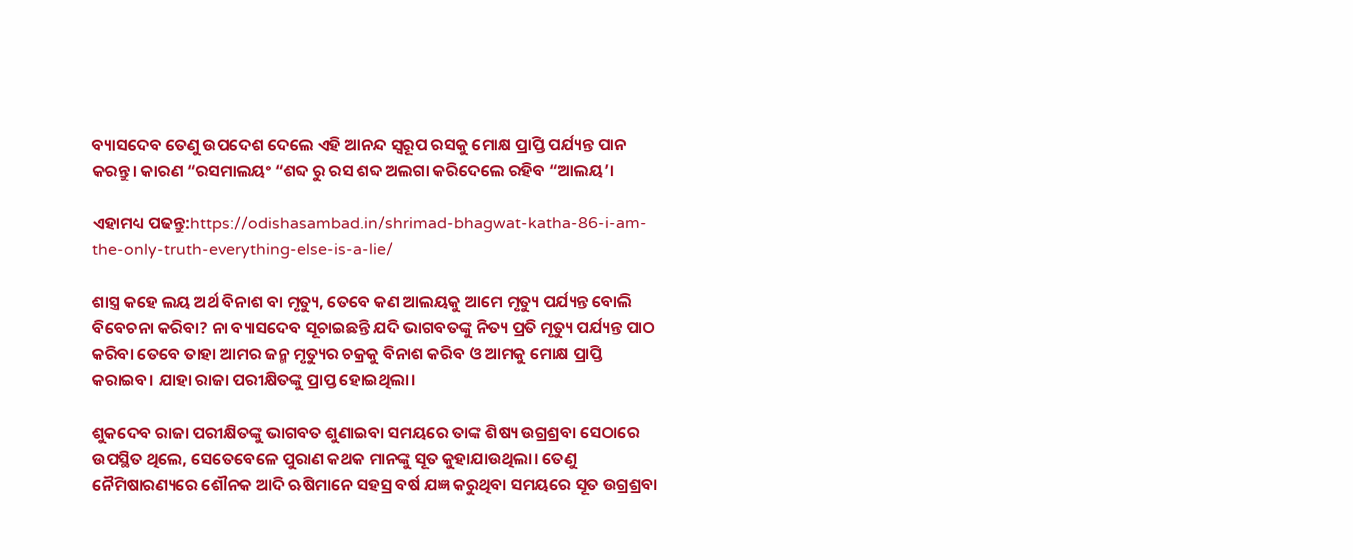ବ୍ୟାସଦେବ ତେଣୁ ଉପଦେଶ ଦେଲେ ଏହି ଆନନ୍ଦ ସ୍ୱରୂପ ରସକୁ ମୋକ୍ଷ ପ୍ରାପ୍ତି ପର୍ଯ୍ୟନ୍ତ ପାନ କରନ୍ତୁ। କାରଣ “ରସମାଲୟଂ “ଶବ୍ଦ ରୁ ରସ ଶବ୍ଦ ଅଲଗା କରିଦେଲେ ରହିବ “ଆଲୟ’।

ଏହାମଧ୍ୟ ପଢନ୍ତୁ:https://odishasambad.in/shrimad-bhagwat-katha-86-i-am-the-only-truth-everything-else-is-a-lie/

ଶାସ୍ତ୍ର କହେ ଲୟ ଅର୍ଥ ବିନାଶ ବା ମୃତ୍ୟୁ, ତେବେ କଣ ଆଲୟକୁ ଆମେ ମୃତ୍ୟୁ ପର୍ଯ୍ୟନ୍ତ ବୋଲି ବିବେଚନା କରିବା? ନା ବ୍ୟାସଦେବ ସୂଚାଇଛନ୍ତି ଯଦି ଭାଗବତଙ୍କୁ ନିତ୍ୟ ପ୍ରତି ମୃତ୍ୟୁ ପର୍ଯ୍ୟନ୍ତ ପାଠ କରିବା ତେବେ ତାହା ଆମର ଜନ୍ମ ମୃତ୍ୟୁର ଚକ୍ରକୁ ବିନାଶ କରିବ ଓ ଆମକୁ ମୋକ୍ଷ ପ୍ରାପ୍ତି କରାଇବ। ଯାହା ରାଜା ପରୀକ୍ଷିତଙ୍କୁ ପ୍ରାପ୍ତ ହୋଇଥିଲା।

ଶୁକଦେବ ରାଜା ପରୀକ୍ଷିତଙ୍କୁ ଭାଗବତ ଶୁଣାଇବା ସମୟରେ ତାଙ୍କ ଶିଷ୍ୟ ଉଗ୍ରଶ୍ରବା ସେଠାରେ ଉପସ୍ଥିତ ଥିଲେ, ସେତେବେଳେ ପୁରାଣ କଥକ ମାନଙ୍କୁ ସୂତ କୁହାଯାଉଥିଲା। ତେଣୁ ନୈମିଷାରଣ୍ୟରେ ଶୌନକ ଆଦି ଋଷିମାନେ ସହସ୍ର ବର୍ଷ ଯଜ୍ଞ କରୁଥିବା ସମୟରେ ସୂତ ଉଗ୍ରଶ୍ରବା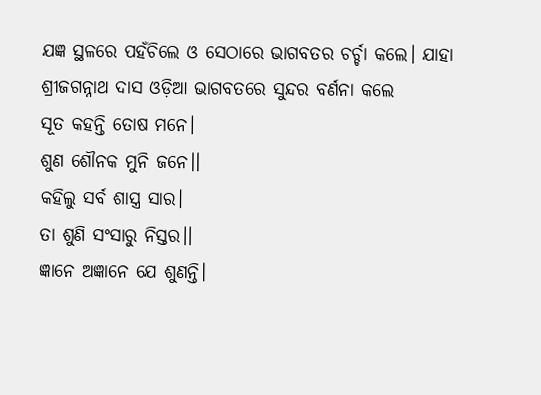ଯଜ୍ଞ ସ୍ଥଳରେ ପହଁଚିଲେ ଓ ସେଠାରେ ଭାଗବତର ଚର୍ଚ୍ଚା କଲେ। ଯାହା ଶ୍ରୀଜଗନ୍ନାଥ ଦାସ ଓଡ଼ିଆ ଭାଗବତରେ ସୁନ୍ଦର ବର୍ଣନା କଲେ
ସୂତ କହନ୍ତି ତୋଷ ମନେ।
ଶୁଣ ଶୌନକ ମୁନି ଜନେ।।
କହିଲୁ ସର୍ବ ଶାସ୍ତ୍ର ସାର।
ତା ଶୁଣି ସଂସାରୁ ନିସ୍ତର।।
ଜ୍ଞାନେ ଅଜ୍ଞାନେ ଯେ ଶୁଣନ୍ତି।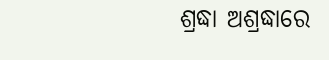ଶ୍ରଦ୍ଧା ଅଶ୍ରଦ୍ଧାରେ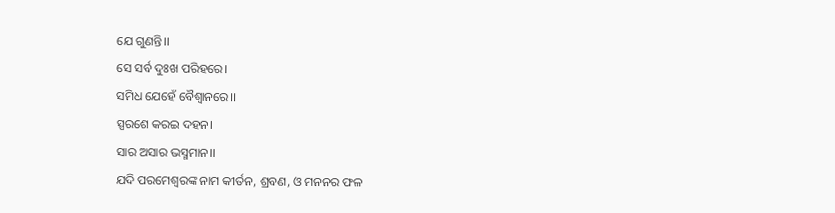ଯେ ଗୁଣନ୍ତି।।
ସେ ସର୍ବ ଦୁଃଖ ପରିହରେ।
ସମିଧ ଯେହେଁ ବୈଶ୍ୱାନରେ।।
ସ୍ପରଶେ କରଇ ଦହନ।
ସାର ଅସାର ଭସ୍ମମାନ।।
ଯଦି ପରମେଶ୍ୱରଙ୍କ ନାମ କୀର୍ତନ, ଶ୍ରବଣ, ଓ ମନନର ଫଳ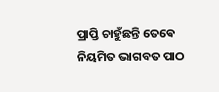ପ୍ରାପ୍ତି ଚାହୁଁଛନ୍ତି ତେଵେ ନିୟମିତ ଭାଗବତ ପାଠ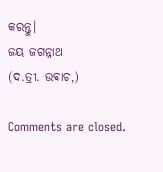କରନ୍ତୁ।
ଜୟ ଜଗନ୍ନାଥ
(ଦ.ତ୍ରୀ. ଉଵାଚ,)

Comments are closed.